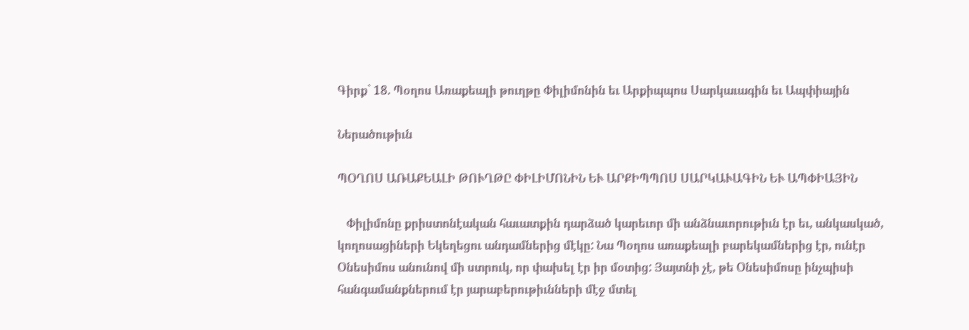Գիրք` 18. Պօղոս Առաքեալի թուղթը Փիլիմոնին եւ Արքիպպոս Սարկաւագին եւ Ապփիային

Ներածութիւն

ՊՕՂՈՍ ԱՌԱՔԵԱԼԻ ԹՈՒՂԹԸ ՓԻԼԻՄՈՆԻՆ ԵՒ ԱՐՔԻՊՊՈՍ ՍԱՐԿԱՒԱԳԻՆ ԵՒ ԱՊՓԻԱՅԻՆ

   Փիլիմոնը քրիստոնէական հաւատքին դարձած կարեւոր մի անձնաւորութիւն էր եւ, անկասկած, կողոսացիների Եկեղեցու անդամներից մէկը: Նա Պօղոս առաքեալի բարեկամներից էր, ունէր Օնեսիմոս անունով մի ստրուկ, որ փախել էր իր մօտից: Յայտնի չէ, թե Օնեսիմոսը ինչպիսի հանգամանքներում էր յարաբերութիւնների մէջ մտել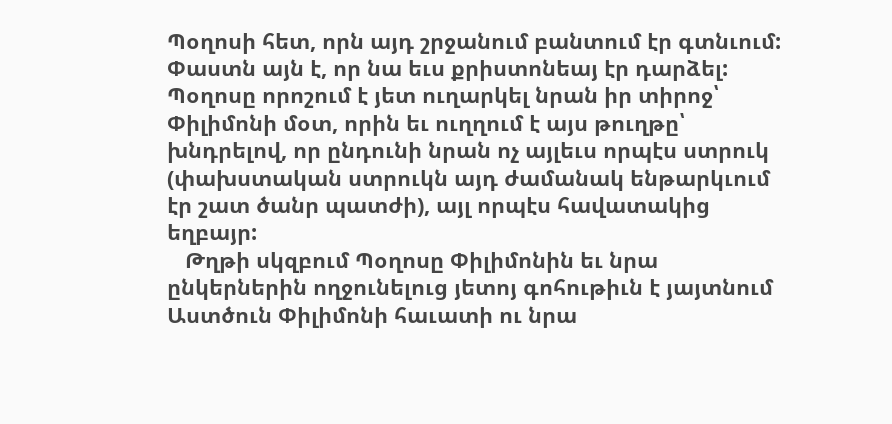Պօղոսի հետ, որն այդ շրջանում բանտում էր գտնւում: Փաստն այն է, որ նա եւս քրիստոնեայ էր դարձել: Պօղոսը որոշում է յետ ուղարկել նրան իր տիրոջ՝ Փիլիմոնի մօտ, որին եւ ուղղում է այս թուղթը՝ խնդրելով, որ ընդունի նրան ոչ այլեւս որպէս ստրուկ (փախստական ստրուկն այդ ժամանակ ենթարկւում էր շատ ծանր պատժի), այլ որպէս հավատակից եղբայր:
   Թղթի սկզբում Պօղոսը Փիլիմոնին եւ նրա ընկերներին ողջունելուց յետոյ գոհութիւն է յայտնում Աստծուն Փիլիմոնի հաւատի ու նրա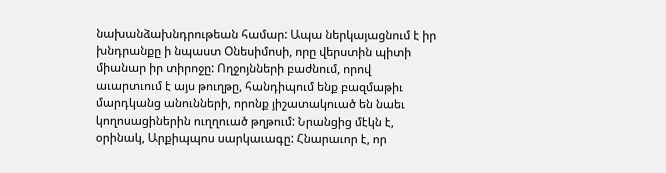նախանձախնդրութեան համար: Ապա ներկայացնում է իր խնդրանքը ի նպաստ Օնեսիմոսի, որը վերստին պիտի միանար իր տիրոջը: Ողջոյնների բաժնում, որով աւարտւում է այս թուղթը, հանդիպում ենք բազմաթիւ մարդկանց անունների, որոնք յիշատակուած են նաեւ կողոսացիներին ուղղուած թղթում: Նրանցից մէկն է, օրինակ, Արքիպպոս սարկաւագը: Հնարաւոր է, որ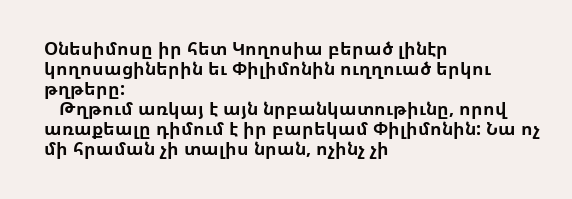Օնեսիմոսը իր հետ Կողոսիա բերած լինէր կողոսացիներին եւ Փիլիմոնին ուղղուած երկու թղթերը:
   Թղթում առկայ է այն նրբանկատութիւնը, որով առաքեալը դիմում է իր բարեկամ Փիլիմոնին: Նա ոչ մի հրաման չի տալիս նրան, ոչինչ չի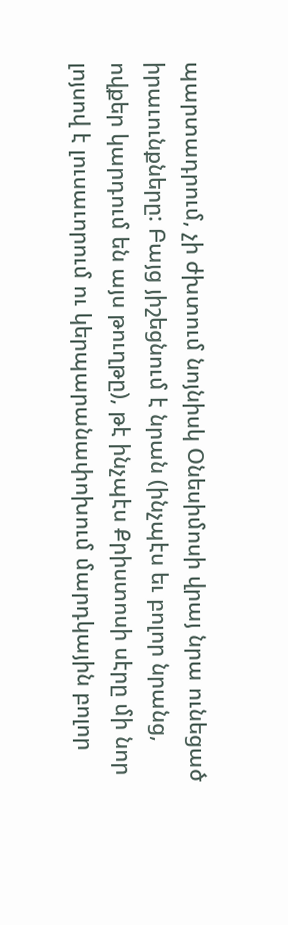պարտադրում, չի ժխտում նոյնիսկ Օնեսիմոսի վրայ նրա ունեցած իրաւունքները: Բայց յիշեցնում է նրան (ինչպէս եւ բոլոր նրանց, ովքեր կարդում են այս թուղթը), թէ ինչպէս Քրիստոսի սէրը մի նոր լոյսով է լուսաւորում ու կերպարանափոխում մարդկային բոլոր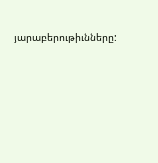յարաբերութիւնները: